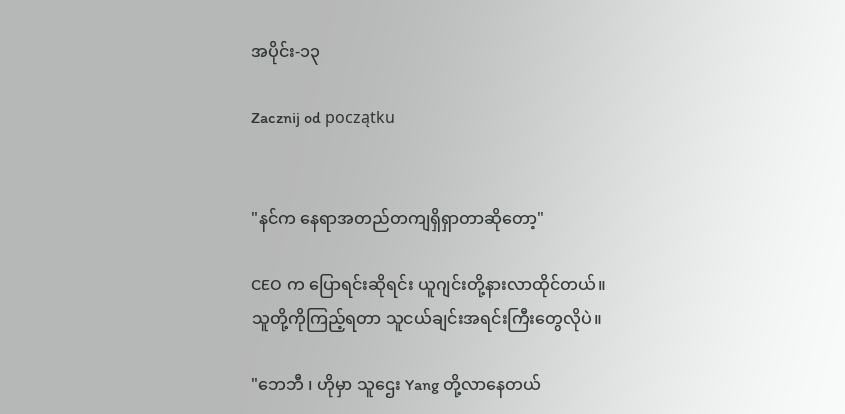အပိုင်း-၁၃

Zacznij od początku


"နင်က နေရာအတည်တကျရှိရှာတာဆိုတော့"

CEO က ပြောရင်းဆိုရင်း ယူဂျင်းတို့နားလာထိုင်တယ်။
သူတို့ကိုကြည့်ရတာ သူငယ်ချင်းအရင်းကြီးတွေလိုပဲ။

"ဘေဘီ ၊ ဟိုမှာ သူဌေး Yang တို့လာနေတယ်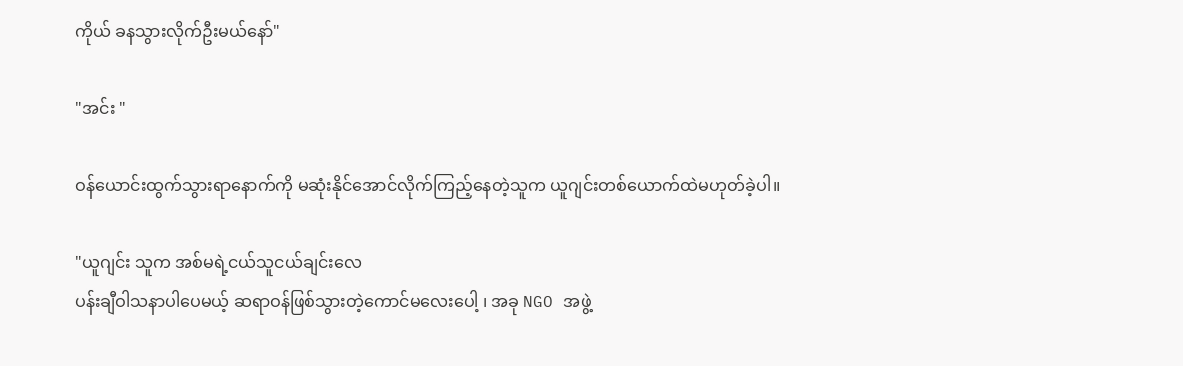ကိုယ် ခနသွားလိုက်ဦးမယ်နော်"

"အင်း "

ဝန်ယောင်းထွက်သွားရာနောက်ကို မဆုံးနိုင်အောင်လိုက်ကြည့်နေတဲ့သူက ယူဂျင်းတစ်ယောက်ထဲမဟုတ်ခဲ့ပါ။

"ယူဂျင်း သူက အစ်မရဲ့ငယ်သူငယ်ချင်းလေ
ပန်းချီဝါသနာပါပေမယ့် ဆရာဝန်ဖြစ်သွားတဲ့ကောင်မလေးပေါ့ ၊ အခု NGO အဖွဲ့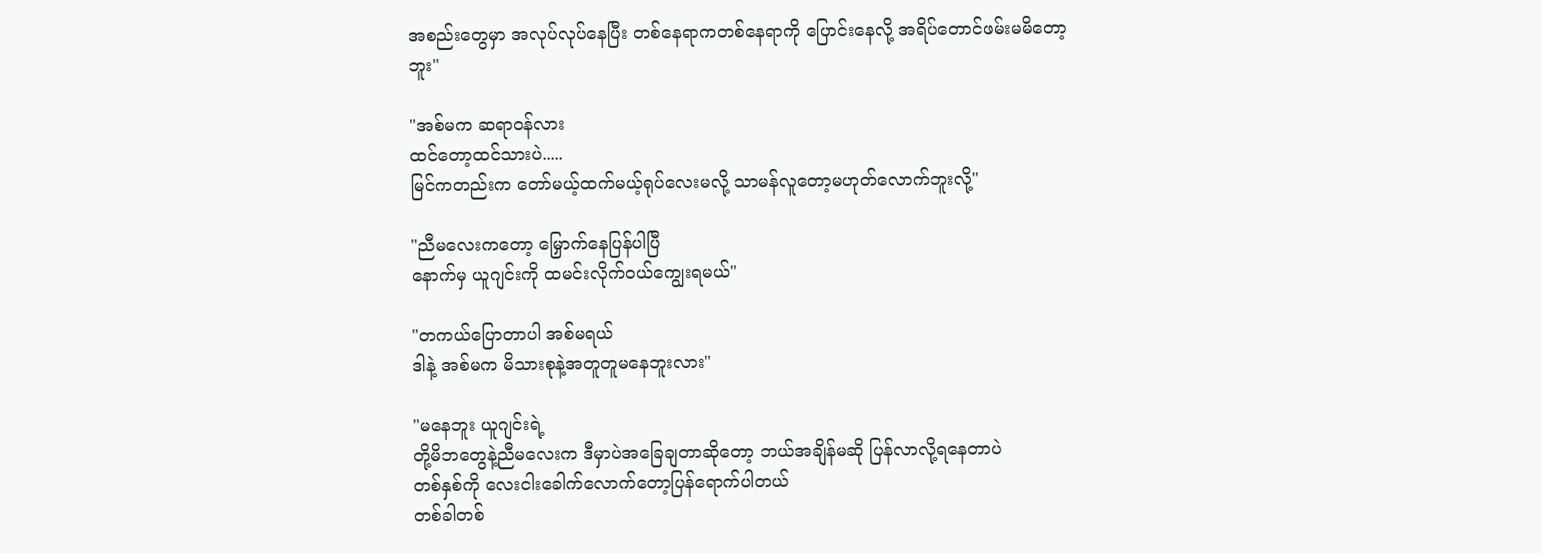အစည်းတွေမှာ အလုပ်လုပ်နေပြီး တစ်နေရာကတစ်နေရာကို ပြောင်းနေလို့ အရိပ်တောင်ဖမ်းမမိတော့ဘူး"

"အစ်မက ဆရာဝန်လား
ထင်တော့ထင်သားပဲ.....
မြင်ကတည်းက တော်မယ့်ထက်မယ့်ရုပ်လေးမလို့ သာမန်လူတော့မဟုတ်လောက်ဘူးလို့"

"ညီမလေးကတော့ မြှောက်နေပြန်ပါပြီ
နောက်မှ ယူဂျင်းကို ထမင်းလိုက်ဝယ်ကျွေးရမယ်"

"တကယ်ပြောတာပါ အစ်မရယ်
ဒါနဲ့ အစ်မက မိသားစုနဲ့အတူတူမနေဘူးလား"

"မနေဘူး ယူဂျင်းရဲ့
တို့မိဘတွေနဲ့ညီမလေးက ဒီမှာပဲအခြေချတာဆိုတော့ ဘယ်အချိန်မဆို ပြန်လာလို့ရနေတာပဲ
တစ်နှစ်ကို လေးငါးခေါက်လောက်တော့ပြန်ရောက်ပါတယ်
တစ်ခါတစ်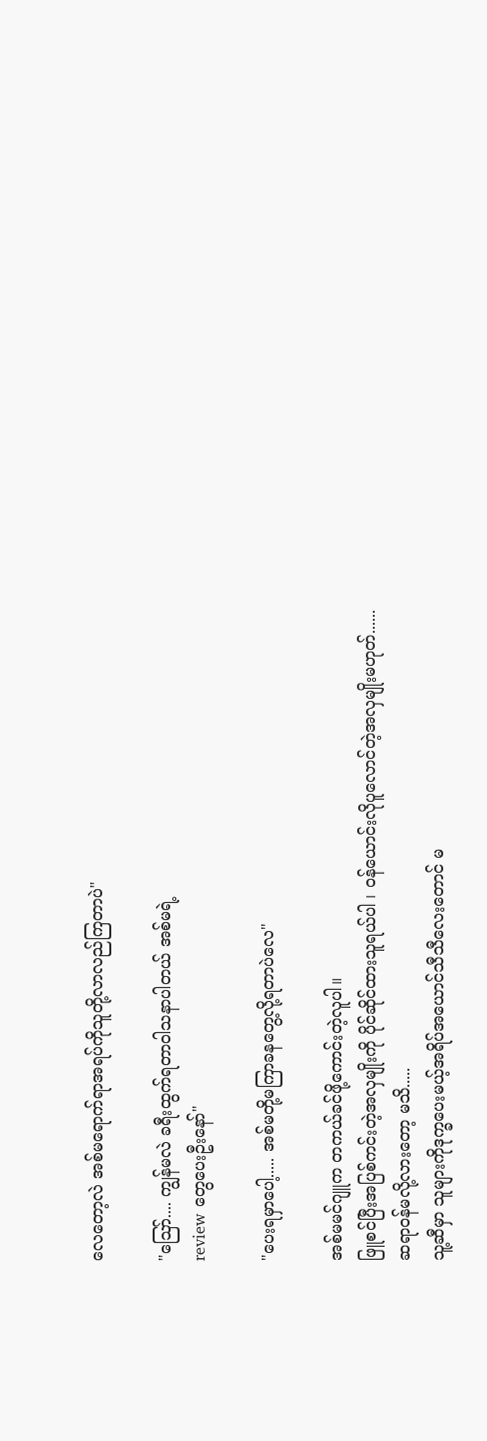လေတော့လဲ အစ်မရောက်ရာအရပ်ကိုသူတို့လာလည်ကြတာပဲ"

"ဪ.... ကျွန်မလဲ ခရီးထွက်ရတာဝါသနာပါတယ် အစ်မရဲ့
review တွေပေးဦးနော်"

"ပေးရမှာပေါ့..... အစ်မတို့မကြာခနတွေ့လို့ရတာပဲလေ"

အစ်မမင်ဂျူက တကယ်ခင်ဖို့ကောင်းတဲ့လူပါ။
ဖြူစင်ပြီးအပြစ်ကင်းတဲ့အလှမျိုးကို ပိုင်ဆိုင်ထားသူရယ်ပါ ၊ ဝန်ယောင်းလိုပူလောင်တဲ့အလှမျိုးမဟုတ်......
ဆရာဝန်မလို့လားတော့ မသိ.....
သူ့ဆီမှာ သူများကိုဒုက္ခပေးမယ့်အရိပ်အယောင်သီသီလေးတောင် မ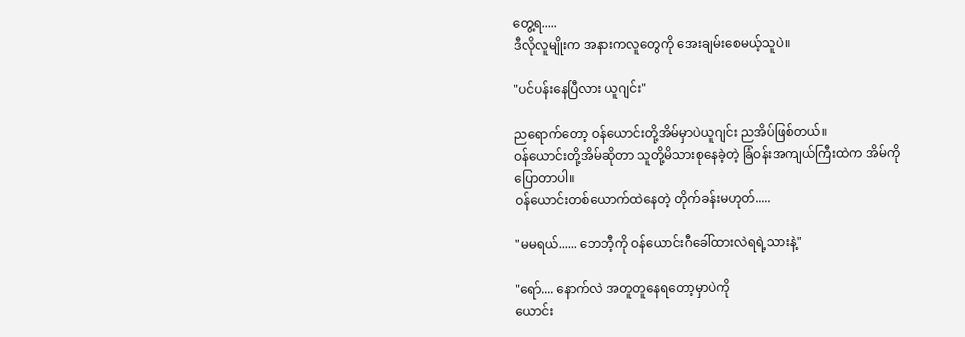တွေ့ရ.....
ဒီလိုလူမျိုးက အနားကလူတွေကို အေးချမ်းစေမယ့်သူပဲ။

"ပင်ပန်းနေပြီလား ယူဂျင်း"

ညရောက်တော့ ဝန်ယောင်းတို့အိမ်မှာပဲယူဂျင်း ညအိပ်ဖြစ်တယ်။
ဝန်ယောင်းတို့အိမ်ဆိုတာ သူတို့မိသားစုနေခဲ့တဲ့ ခြံဝန်းအကျယ်ကြီးထဲက အိမ်ကိုပြောတာပါ။
ဝန်ယောင်းတစ်ယောက်ထဲနေတဲ့ တိုက်ခန်းမဟုတ်.....

"မမရယ်...... ဘေဘီ့ကို ဝန်ယောင်းဂီခေါ်ထားလဲရရဲ့သားနဲ့"

"ရော်.... နောက်လဲ အတူတူနေရတော့မှာပဲကို
ယောင်း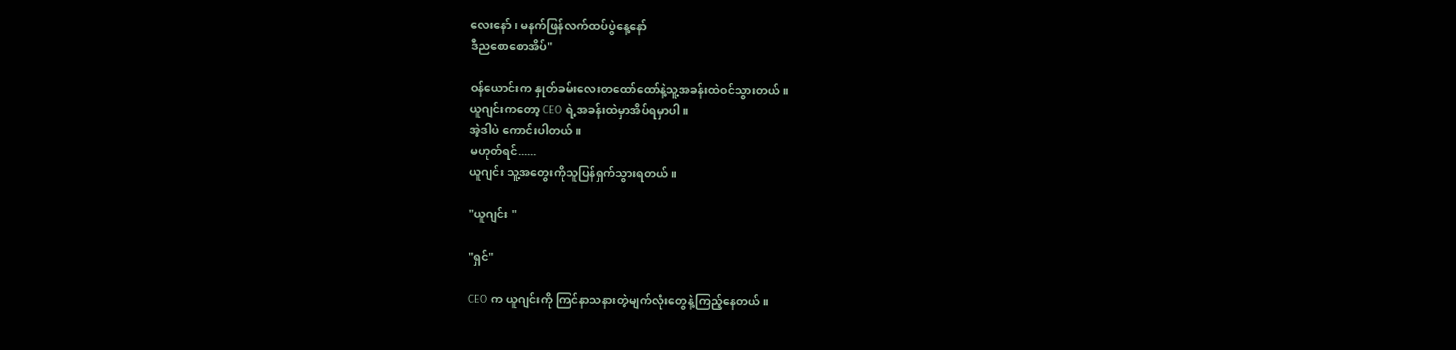လေးနော် ၊ မနက်ဖြန်လက်ထပ်ပွဲနေ့နော်
ဒီညစောစောအိပ်"

ဝန်ယောင်းက နှုတ်ခမ်းလေးတထော်ထော်နဲ့သူ့အခန်းထဲဝင်သွားတယ်။
ယူဂျင်းကတော့ CEO ရဲ့အခန်းထဲမှာအိပ်ရမှာပါ။
အဲ့ဒါပဲ ကောင်းပါတယ်။
မဟုတ်ရင်......
ယူဂျင်း သူ့အတွေးကိုသူပြန်ရှက်သွားရတယ်။

"ယူဂျင်း "

"ရှင်"

CEO က ယူဂျင်းကို ကြင်နာသနားတဲ့မျက်လုံးတွေနဲ့ကြည့်နေတယ်။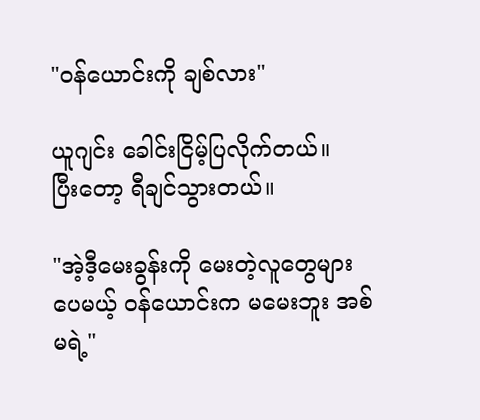"ဝန်ယောင်းကို ချစ်လား"

ယူဂျင်း ခေါင်းငြိမ့်ပြလိုက်တယ်။
ပြီးတော့ ရီချင်သွားတယ်။

"အဲ့ဒီ့မေးခွန်းကို မေးတဲ့လူတွေများပေမယ့် ဝန်ယောင်းက မမေးဘူး အစ်မရဲ့"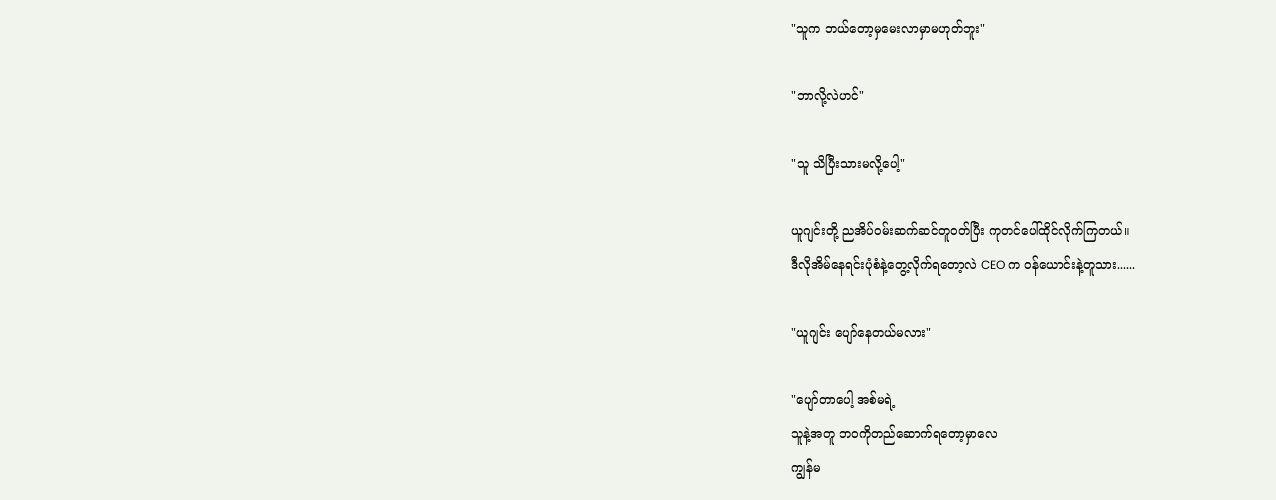"သူက ဘယ်တော့မှမေးလာမှာမဟုတ်ဘူး"

"ဘာလို့လဲဟင်"

"သူ သိပြီးသားမလို့ပေါ့"

ယူဂျင်းတို့ ညအိပ်ဝမ်းဆက်ဆင်တူဝတ်ပြီး ကုတင်ပေါ်ထိုင်လိုက်ကြတယ်။
ဒီလိုအိမ်နေရင်းပုံစံနဲ့တွေ့လိုက်ရတော့လဲ CEO က ဝန်ယောင်းနဲ့တူသား......

"ယူဂျင်း ပျော်နေတယ်မလား"

"ပျော်တာပေါ့ အစ်မရဲ့
သူနဲ့အတူ ဘဝကိုတည်ဆောက်ရတော့မှာလေ
ကျွန်မ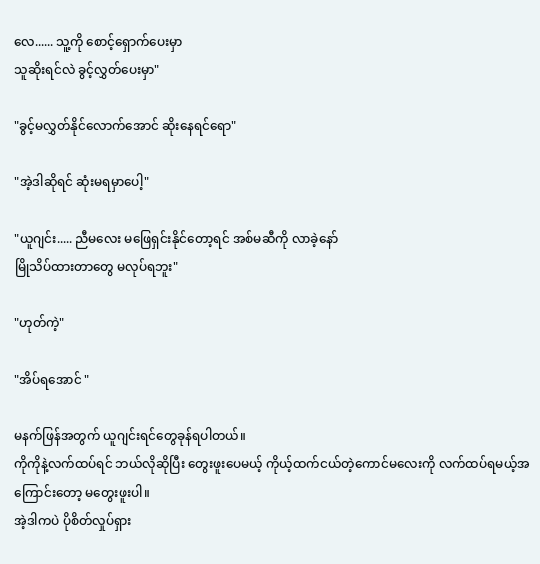လေ...... သူ့ကို စောင့်ရှောက်ပေးမှာ
သူဆိုးရင်လဲ ခွင့်လွှတ်ပေးမှာ"

"ခွင့်မလွှတ်နိုင်လောက်အောင် ဆိုးနေရင်ရော"

"အဲ့ဒါဆိုရင် ဆုံးမရမှာပေါ့"

"ယူဂျင်း..... ညီမလေး မဖြေရှင်းနိုင်တော့ရင် အစ်မဆီကို လာခဲ့နော်
မြိုသိပ်ထားတာတွေ မလုပ်ရဘူး"

"ဟုတ်ကဲ့"

"အိပ်ရအောင် "

မနက်ဖြန်အတွက် ယူဂျင်းရင်တွေခုန်ရပါတယ်။
ကိုကိုနဲ့လက်ထပ်ရင် ဘယ်လိုဆိုပြီး တွေးဖူးပေမယ့် ကိုယ့်ထက်ငယ်တဲ့ကောင်မလေးကို လက်ထပ်ရမယ့်အကြောင်းတော့ မတွေးဖူးပါ။
အဲ့ဒါကပဲ ပိုစိတ်လှုပ်ရှား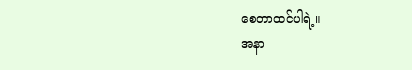စေတာထင်ပါရဲ့။
အနာ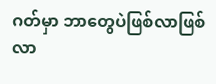ဂတ်မှာ ဘာတွေပဲဖြစ်လာဖြစ်လာ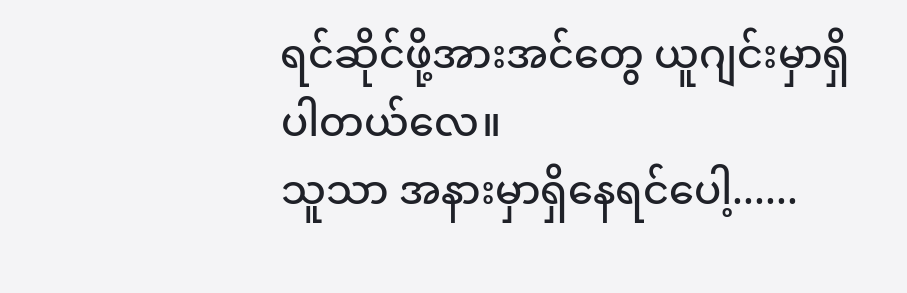ရင်ဆိုင်ဖို့အားအင်တွေ ယူဂျင်းမှာရှိပါတယ်လေ။
သူသာ အနားမှာရှိနေရင်ပေါ့......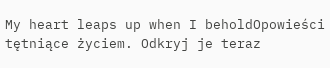My heart leaps up when I beholdOpowieści tętniące życiem. Odkryj je teraz